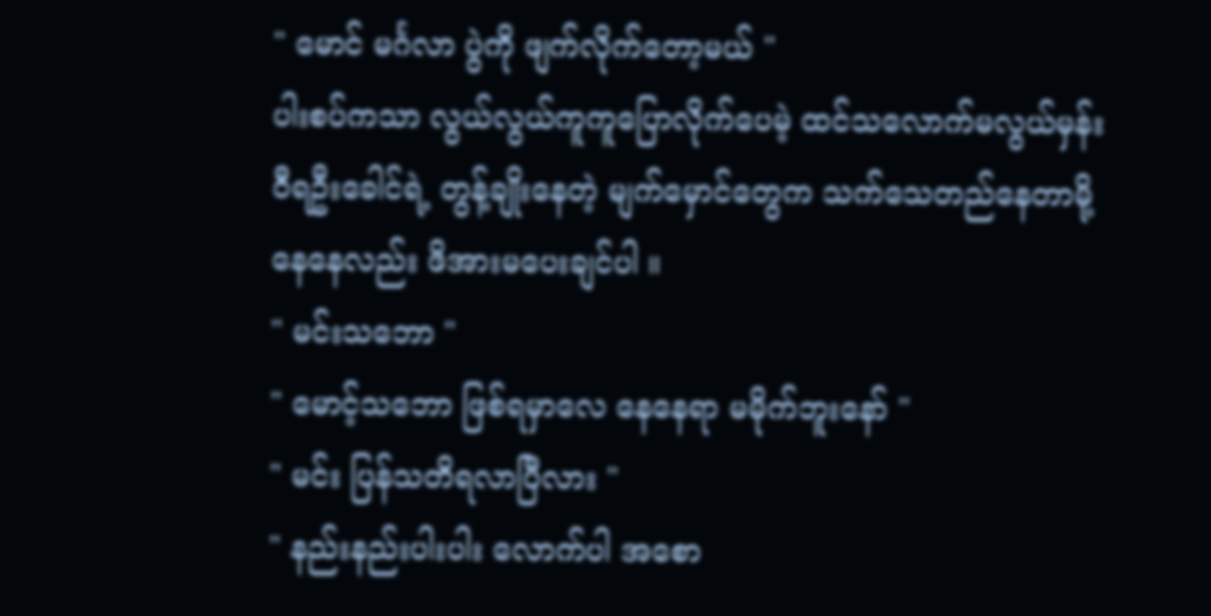" မောင် မင်္ဂလာ ပွဲကို ဖျက်လိုက်တော့မယ် "
ပါးစပ်ကသာ လွယ်လွယ်ကူကူပြောလိုက်ပေမဲ့ ထင်သလောက်မလွယ်မှန်း ဝီရဦးခေါင်ရဲ့ တွန့်ချိုးနေတဲ့ မျက်မှောင်တွေက သက်သေတည်နေတာမို့ နေနေလည်း ဖိအားမပေးချင်ပါ ။
" မင်းသဘော "
" မောင့်သဘော ဖြစ်ရမှာလေ နေနေရာ မမိုက်ဘူးနော် "
" မင်း ပြန်သတိရလာပြီလား "
" နည်းနည်းပါးပါး လောက်ပါ အစော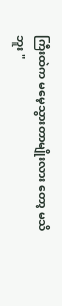ကြီးထဲက မမေ့သွားတာမျိုးလား တော့ မသိဘူး "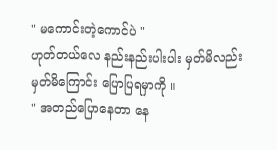" မကောင်းတဲ့ကောင်ပဲ "
ဟုတ်တယ်လေ နည်းနည်းပါးပါး မှတ်မိလည်း မှတ်မိကြောင်း ပြောပြရမှာကို ။
" အတည်ပြောနေတာ နေ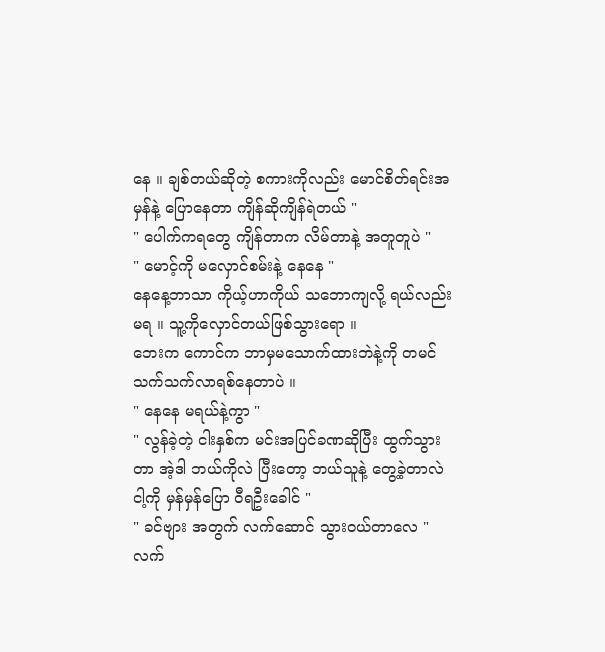နေ ။ ချစ်တယ်ဆိုတဲ့ စကားကိုလည်း မောင်စိတ်ရင်းအမှန်နဲ့ ပြောနေတာ ကျိန်ဆိုကျိန်ရဲတယ် "
" ပေါက်ကရတွေ ကျိန်တာက လိမ်တာနဲ့ အတူတူပဲ "
" မောင့်ကို မလှောင်စမ်းနဲ့ နေနေ "
နေနေ့ဘာသာ ကိုယ့်ဟာကိုယ် သဘောကျလို့ ရယ်လည်းမရ ။ သူ့ကိုလှောင်တယ်ဖြစ်သွားရော ။
ဘေးက ကောင်က ဘာမှမသောက်ထားဘဲနဲ့ကို တမင်သက်သက်လာရစ်နေတာပဲ ။
" နေနေ မရယ်နဲ့ကွာ "
" လွန်ခဲ့တဲ့ ငါးနှစ်က မင်းအပြင်ခဏဆိုပြီး ထွက်သွားတာ အဲ့ဒါ ဘယ်ကိုလဲ ပြီးတော့ ဘယ်သူနဲ့ တွေ့ခဲ့တာလဲ ငါ့ကို မှန်မှန်ပြော ဝီရဦးခေါင် "
" ခင်ဗျား အတွက် လက်ဆောင် သွားဝယ်တာလေ "
လက်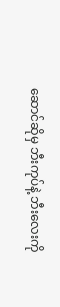ဆောင်ဆိုမှ ဘီးကုပ်နဲ့ ဘီးလေးကို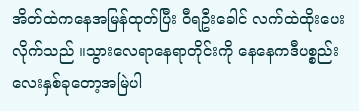အိတ်ထဲကနေအမြန်ထုတ်ပြီး ဝီရဦးခေါင် လက်ထဲထိုးပေးလိုက်သည် ။သွားလေရာနေရာတိုင်းကို နေနေကဒီပစ္စည်းလေးနှစ်ခုတော့အမြဲပါ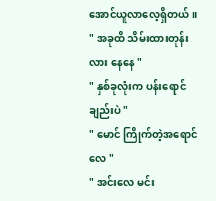အောင်ယူလာလေ့ရှိတယ် ။
" အခုထိ သိမ်းထားတုန်းလား နေနေ "
" နှစ်ခုလုံးက ပန်းရောင်ချည်းပဲ "
" မောင် ကြိုက်တဲ့အရောင်လေ "
" အင်းလေ မင်း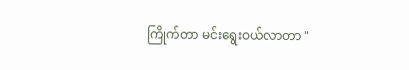ကြိုက်တာ မင်းရွေးဝယ်လာတာ "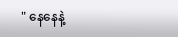" နေနေနဲ့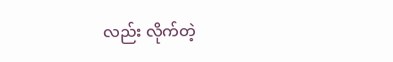လည်း လိုက်တဲ့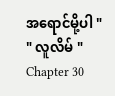အရောင်မို့ပါ "
" လူလိမ် "
Chapter 30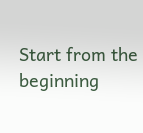Start from the beginning